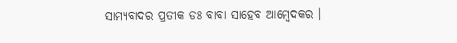ସାମ୍ଯବାଦର ପ୍ରତୀକ ଡଃ ବାବା ସାହେବ ଆମ୍ବେଦକର ।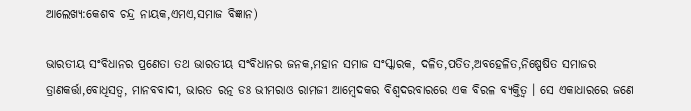ଆଲେଖ୍ଯ:କେଶବ ଚନ୍ଦ୍ର ନାୟକ,ଏମଏ,ସମାଜ ବିଜ୍ଞାନ)

ଭାରତୀୟ ସଂବିଧାନର ପ୍ରଣେତା ତଥ ଭାରତୀୟ ସଂବିଧାନର ଜନକ,ମହାନ ସମାଜ ସଂସ୍କାରକ, ଦଳିତ,ପତିତ,ଅବହେଳିତ,ନିଷ୍ପେଷିତ ସମାଜର ତ୍ରାଣକର୍ତ୍ତା,ବୋଧିସତ୍ବ, ମାନବବାଦୀ, ଭାରତ ରତ୍ନ ଡଃ ଭୀମରାଓ ରାମଜୀ ଆମ୍ବେଦକର ବିଶ୍ବଦରବାରରେ ଏକ ବିରଳ ବ୍ଯକ୍ତିତ୍ବ । ସେ ଏକାଧାରରେ ଜଣେ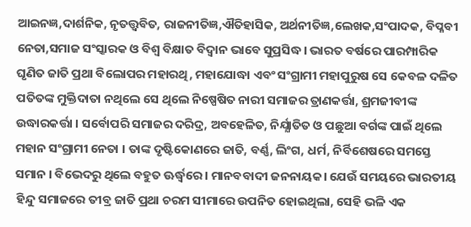ଆଇନଜ୍ଞ,ଦାର୍ଶନିକ, ନୃତତ୍ତ୍ବବିତ, ରାଜନୀତିଜ୍ଞ,ଐତିହାସିକ, ଅର୍ଥନୀତିଜ୍ଞ,ଲେଖକ,ସଂପାଦକ, ବିପ୍ଳବୀ ନେତା,ସମାଜ ସଂସ୍କାରକ ଓ ବିଶ୍ବ ବିକ୍ଷାତ ବିଦ୍ବାନ ଭାବେ ସୁପ୍ରସିଦ୍ଧ । ଭାରତ ବର୍ଷରେ ପାରମ୍ପାରିକ ଘୃଣିତ ଜାତି ପ୍ରଥା ବିଲୋପର ମହାରଥି, ମହାଯୋଦ୍ଧା ଏବଂ ସଂଗ୍ରାମୀ ମହାପୁରୁଷ ସେ କେବଳ ଦଳିତ ପତିତଙ୍କ ମୁକ୍ତିଦାତା ନଥିଲେ ସେ ଥିଲେ ନିଷ୍ପେଷିତ ନାରୀ ସମାଜର ତ୍ରାଣକର୍ତ୍ତା, ଶ୍ରମଜୀବୀଙ୍କ ଉଦ୍ଧାରକର୍ତ୍ତା । ସର୍ବୋପରି ସମାଜର ଦରିଦ୍ର, ଅବହେଳିତ, ନିର୍ଯ୍ଯାତିତ ଓ ପଛୁଆ ବର୍ଗଙ୍କ ପାଇଁ ଥିଲେ ମହାନ ସଂଗ୍ରାମୀ ନେତା । ତାଙ୍କ ଦୃଷ୍ଟିକୋଣରେ ଜାତି, ବର୍ଣ୍ଣ, ଲିଂଗ, ଧର୍ମ, ନିର୍ବିଶେଷରେ ସମସ୍ତେ ସମାନ । ବିଭେଦରୁ ଥିଲେ ବହୁତ ଊର୍ଦ୍ଧ୍ବରେ । ମାନବବାଦୀ ଜନନାୟକ। ଯେଉଁ ସମୟରେ ଭାରତୀୟ ହିନ୍ଦୁ ସମାଜରେ ତୀବ୍ର ଜାତି ପ୍ରଥା ଚରମ ସୀମାରେ ଉପନିତ ହୋଇଥିଲା, ସେହି ଭଳି ଏକ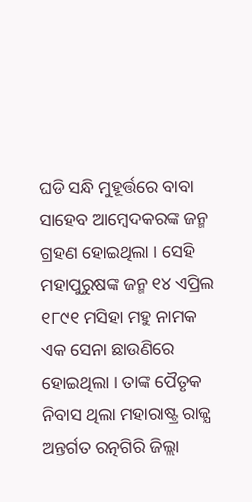ଘଡି ସନ୍ଧି ମୁହୂର୍ତ୍ତରେ ବାବା ସାହେବ ଆମ୍ବେଦକରଙ୍କ ଜନ୍ମ ଗ୍ରହଣ ହୋଇଥିଲା । ସେହି ମହାପୁରୁଷଙ୍କ ଜନ୍ମ ୧୪ ଏପ୍ରିଲ ୧୮୯୧ ମସିହା ମହୁ ନାମକ ଏକ ସେନା ଛାଉଣିରେ ହୋଇଥିଲା । ତାଙ୍କ ପୈତୃକ ନିବାସ ଥିଲା ମହାରାଷ୍ଟ୍ର ରାଜ୍ଯ ଅନ୍ତର୍ଗତ ରତ୍ନଗିରି ଜିଲ୍ଲା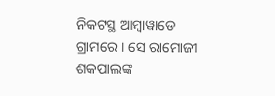ନିକଟସ୍ଥ ଆମ୍ବାୱାଡେ ଗ୍ରାମରେ । ସେ ରାମୋଜୀ ଶକପାଲଙ୍କ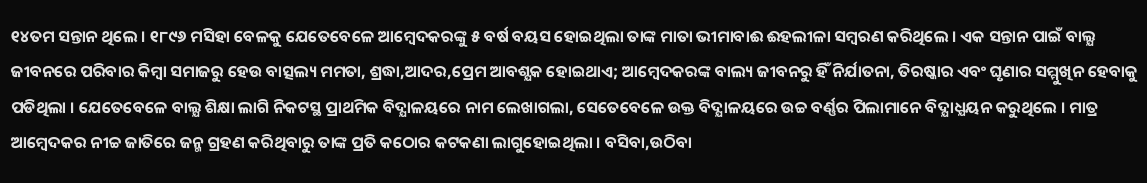୧୪ତମ ସନ୍ତାନ ଥିଲେ । ୧୮୯୬ ମସିହା ବେଳକୁ ଯେତେବେଳେ ଆମ୍ବେଦକରଙ୍କୁ ୫ ବର୍ଷ ବୟସ ହୋଇଥିଲା ତାଙ୍କ ମାତା ଭୀମାବାଈ ଈହଲୀଳା ସମ୍ବରଣ କରିଥିଲେ । ଏକ ସନ୍ତାନ ପାଇଁ ବାଲ୍ଯ ଜୀବନରେ ପରିବାର କିମ୍ବା ସମାଜରୁ ହେଉ ବାତ୍ସଲ୍ୟ ମମତା, ଶ୍ରଦ୍ଧା,ଆଦର,ପ୍ରେମ ଆବଶ୍ଯକ ହୋଇଥାଏ; ଆମ୍ବେଦକରଙ୍କ ବାଲ୍ୟ ଜୀବନରୁ ହିଁ ନିର୍ଯାତନା, ତିରଷ୍କାର ଏବଂ ଘୃଣାର ସମ୍ମୁଖିନ ହେବାକୁ ପଡିଥିଲା । ଯେତେବେଳେ ବାଲ୍ଯ ଶିକ୍ଷା ଲାଗି ନିକଟସ୍ଥ ପ୍ରାଥମିକ ବିଦ୍ଯାଳୟରେ ନାମ ଲେଖାଗଲା, ସେତେବେଳେ ଉକ୍ତ ବିଦ୍ଯାଳୟରେ ଉଚ୍ଚ ବର୍ଣ୍ଣର ପିଲାମାନେ ବିଦ୍ଯାଧ୍ଯୟନ କରୁଥିଲେ । ମାତ୍ର ଆମ୍ବେଦକର ନୀଚ୍ଚ ଜାତିରେ ଜନ୍ମ ଗ୍ରହଣ କରିଥିବାରୁ ତାଙ୍କ ପ୍ରତି କଠୋର କଟକଣା ଲାଗୁହୋଇଥିଲା । ବସିବା,ଉଠିବା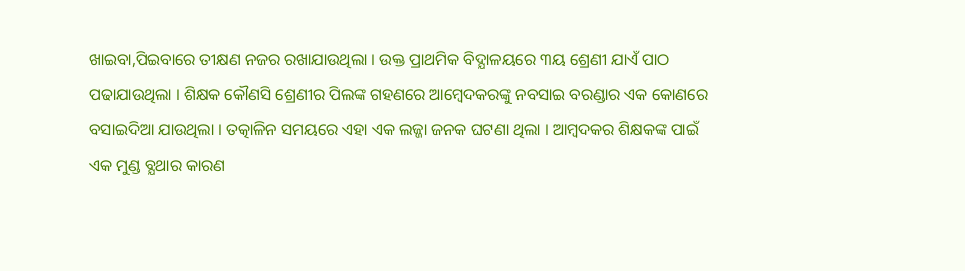ଖାଇବା,ପିଇବାରେ ତୀକ୍ଷଣ ନଜର ରଖାଯାଉଥିଲା । ଉକ୍ତ ପ୍ରାଥମିକ ବିଦ୍ଯାଳୟରେ ୩ୟ ଶ୍ରେଣୀ ଯାଏଁ ପାଠ ପଢାଯାଉଥିଲା । ଶିକ୍ଷକ କୌଣସି ଶ୍ରେଣୀର ପିଲଙ୍କ ଗହଣରେ ଆମ୍ବେଦକରଙ୍କୁ ନବସାଇ ବରଣ୍ଡାର ଏକ କୋଣରେ ବସାଇଦିଆ ଯାଉଥିଲା । ତତ୍କାଳିନ ସମୟରେ ଏହା ଏକ ଲଜ୍ଜା ଜନକ ଘଟଣା ଥିଲା । ଆମ୍ବଦକର ଶିକ୍ଷକଙ୍କ ପାଇଁ ଏକ ମୁଣ୍ଡ ବ୍ଯଥାର କାରଣ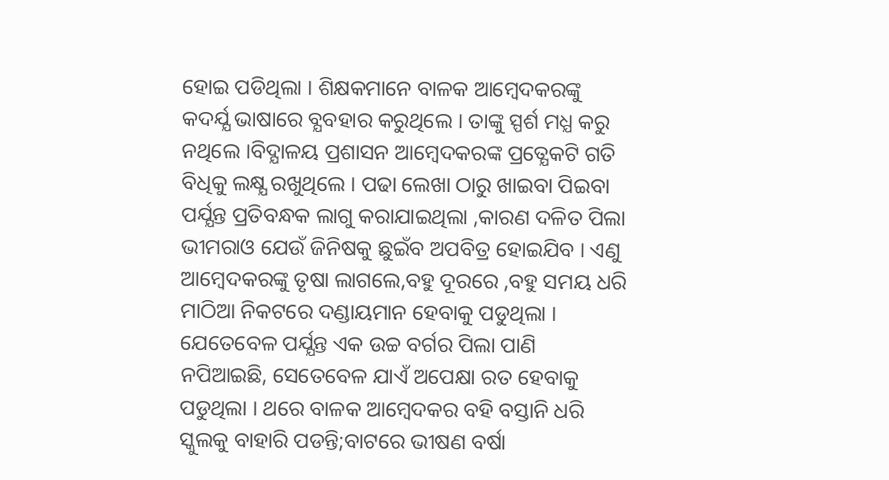ହୋଇ ପଡିଥିଲା । ଶିକ୍ଷକମାନେ ବାଳକ ଆମ୍ବେଦକରଙ୍କୁ କଦର୍ଯ୍ଯ ଭାଷାରେ ବ୍ଯବହାର କରୁଥିଲେ । ତାଙ୍କୁ ସ୍ପର୍ଶ ମଧ୍ଯ କରୁ ନଥିଲେ ।ବିଦ୍ଯାଳୟ ପ୍ରଶାସନ ଆମ୍ବେଦକରଙ୍କ ପ୍ରତ୍ଯେକଟି ଗତି ବିଧିକୁ ଲକ୍ଷ୍ଯ ରଖୁଥିଲେ । ପଢା ଲେଖା ଠାରୁ ଖାଇବା ପିଇବା ପର୍ଯ୍ଯନ୍ତ ପ୍ରତିବନ୍ଧକ ଲାଗୁ କରାଯାଇଥିଲା ,କାରଣ ଦଳିତ ପିଲା ଭୀମରାଓ ଯେଉଁ ଜିନିଷକୁ ଛୁଇଁବ ଅପବିତ୍ର ହୋଇଯିବ । ଏଣୁ ଆମ୍ବେଦକରଙ୍କୁ ତୃଷା ଲାଗଲେ,ବହୁ ଦୂରରେ ,ବହୁ ସମୟ ଧରି ମାଠିଆ ନିକଟରେ ଦଣ୍ଡାୟମାନ ହେବାକୁ ପଡୁଥିଲା । ଯେତେବେଳ ପର୍ଯ୍ଯନ୍ତ ଏକ ଉଚ୍ଚ ବର୍ଗର ପିଲା ପାଣି ନପିଆଇଛି, ସେତେବେଳ ଯାଏଁ ଅପେକ୍ଷା ରତ ହେବାକୁ ପଡୁଥିଲା । ଥରେ ବାଳକ ଆମ୍ବେଦକର ବହି ବସ୍ତାନି ଧରି ସ୍କୁଲକୁ ବାହାରି ପଡନ୍ତି;ବାଟରେ ଭୀଷଣ ବର୍ଷା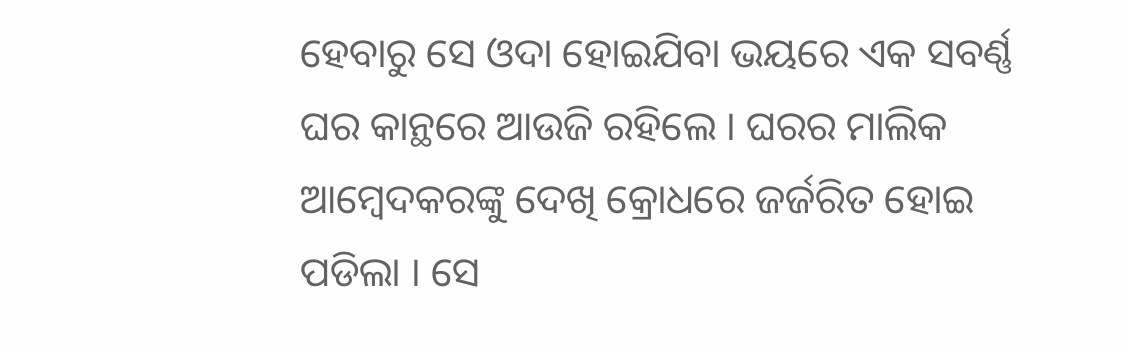ହେବାରୁ ସେ ଓଦା ହୋଇଯିବା ଭୟରେ ଏକ ସବର୍ଣ୍ଣ ଘର କାନ୍ଥରେ ଆଉଜି ରହିଲେ । ଘରର ମାଲିକ ଆମ୍ବେଦକରଙ୍କୁ ଦେଖି କ୍ରୋଧରେ ଜର୍ଜରିତ ହୋଇ ପଡିଲା । ସେ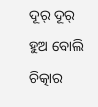ଦୂର୍ ଦୂର୍ ହୁଅ ବୋଲି ଚିତ୍କାର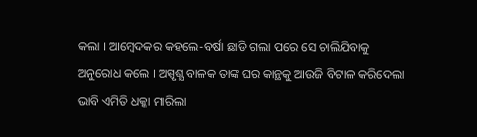କଲା । ଆମ୍ବେଦକର କହଲେ-ବର୍ଷା ଛାଡି ଗଲା ପରେ ସେ ଚାଲିଯିବାକୁ ଅନୁରୋଧ କଲେ । ଅସ୍ପୃଶ୍ଯ ବାଳକ ତାଙ୍କ ଘର କାନ୍ଥକୁ ଆଉଜି ବିଟାଳ କରିଦେଲା ଭାବି ଏମିତି ଧକ୍କା ମାରିଲା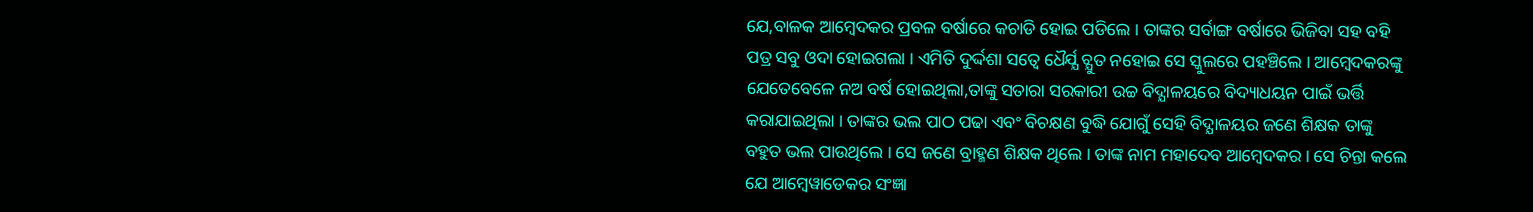ଯେ,ବାଳକ ଆମ୍ବେଦକର ପ୍ରବଳ ବର୍ଷାରେ କଚାଡି ହୋଇ ପଡିଲେ । ତାଙ୍କର ସର୍ବାଙ୍ଗ ବର୍ଷାରେ ଭିଜିବା ସହ ବହି ପତ୍ର ସବୁ ଓଦା ହୋଇଗଲା । ଏମିତି ଦୁର୍ଦ୍ଦଶା ସତ୍ବେ ଧୈର୍ଯ୍ଯ ଚ୍ଯୁତ ନହୋଇ ସେ ସ୍କୁଲରେ ପହଞ୍ଚିଲେ । ଆମ୍ବେଦକରଙ୍କୁ ଯେତେବେଳେ ନଅ ବର୍ଷ ହୋଇଥିଲା,ତାଙ୍କୁ ସତାରା ସରକାରୀ ଉଚ୍ଚ ବିଦ୍ଯାଳୟରେ ବିଦ୍ୟାଧୟନ ପାଇଁ ଭର୍ତ୍ତି କରାଯାଇଥିଲା । ତାଙ୍କର ଭଲ ପାଠ ପଢା ଏବଂ ବିଚକ୍ଷଣ ବୁଦ୍ଧି ଯୋଗୁଁ ସେହି ବିଦ୍ଯାଳୟର ଜଣେ ଶିକ୍ଷକ ତାଙ୍କୁ ବହୁତ ଭଲ ପାଉଥିଲେ । ସେ ଜଣେ ବ୍ରାହ୍ମଣ ଶିକ୍ଷକ ଥିଲେ । ତାଙ୍କ ନାମ ମହାଦେବ ଆମ୍ବେଦକର । ସେ ଚିନ୍ତା କଲେ ଯେ ଆମ୍ବେୱାଡେକର ସଂଜ୍ଞା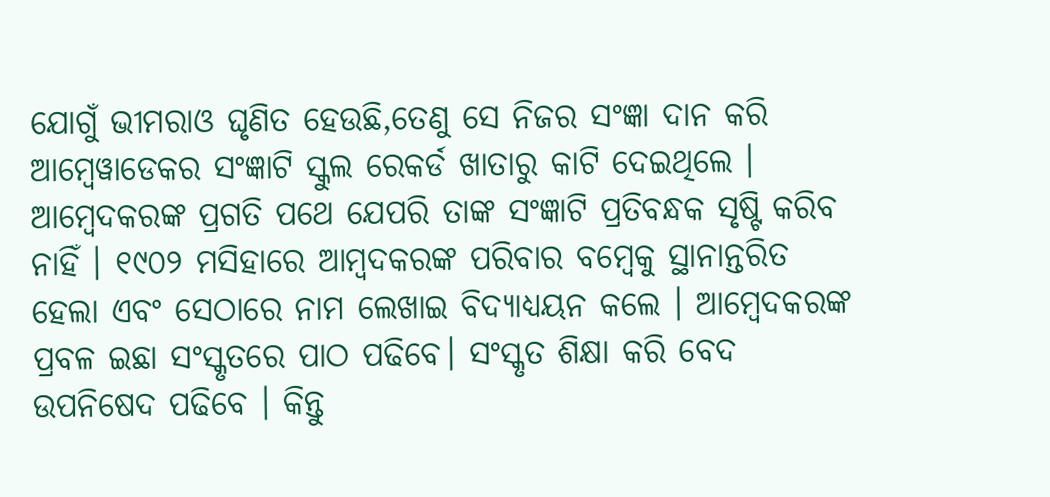ଯୋଗୁଁ ଭୀମରାଓ ଘୃଣିତ ହେଉଛି,ତେଣୁ ସେ ନିଜର ସଂଜ୍ଞା ଦାନ କରି ଆମ୍ବେୱାଡେକର ସଂଜ୍ଞାଟି ସ୍କୁଲ ରେକର୍ଡ ଖାତାରୁ କାଟି ଦେଇଥିଲେ । ଆମ୍ବେଦକରଙ୍କ ପ୍ରଗତି ପଥେ ଯେପରି ତାଙ୍କ ସଂଜ୍ଞାଟି ପ୍ରତିବନ୍ଧକ ସୃଷ୍ଟି କରିବ ନାହିଁ । ୧୯୦୨ ମସିହାରେ ଆମ୍ବଦକରଙ୍କ ପରିବାର ବମ୍ବେକୁ ସ୍ଥାନାନ୍ତରିତ ହେଲା ଏବଂ ସେଠାରେ ନାମ ଲେଖାଇ ବିଦ୍ଯାଧ୍ଯୟନ କଲେ । ଆମ୍ବେଦକରଙ୍କ ପ୍ରବଳ ଇଛା ସଂସ୍କୃତରେ ପାଠ ପଢିବେ। ସଂସ୍କୃତ ଶିକ୍ଷା କରି ବେଦ ଉପନିଷେଦ ପଢିବେ । କିନ୍ତୁ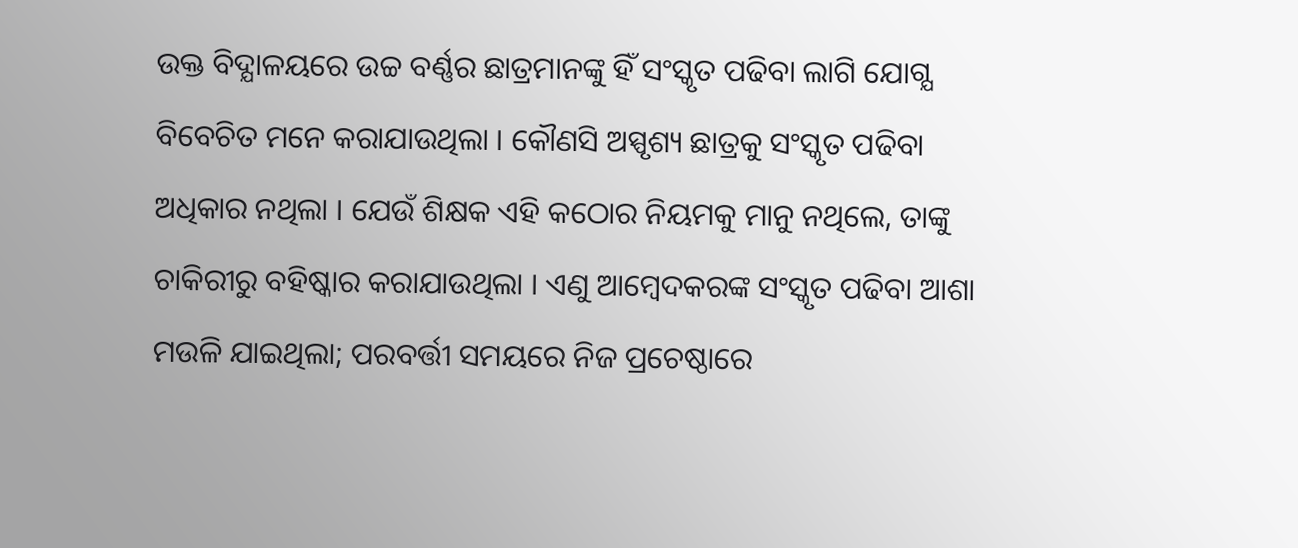ଉକ୍ତ ବିଦ୍ଯାଳୟରେ ଉଚ୍ଚ ବର୍ଣ୍ଣର ଛାତ୍ରମାନଙ୍କୁ ହିଁ ସଂସ୍କୃତ ପଢିବା ଲାଗି ଯୋଗ୍ଯ ବିବେଚିତ ମନେ କରାଯାଉଥିଲା । କୌଣସି ଅସ୍ପୃଶ୍ୟ ଛାତ୍ରକୁ ସଂସ୍କୃତ ପଢିବା ଅଧିକାର ନଥିଲା । ଯେଉଁ ଶିକ୍ଷକ ଏହି କଠୋର ନିୟମକୁ ମାନୁ ନଥିଲେ, ତାଙ୍କୁ ଚାକିରୀରୁ ବହିଷ୍କାର କରାଯାଉଥିଲା । ଏଣୁ ଆମ୍ବେଦକରଙ୍କ ସଂସ୍କୃତ ପଢିବା ଆଶା ମଉଳି ଯାଇଥିଲା; ପରବର୍ତ୍ତୀ ସମୟରେ ନିଜ ପ୍ରଚେଷ୍ଠାରେ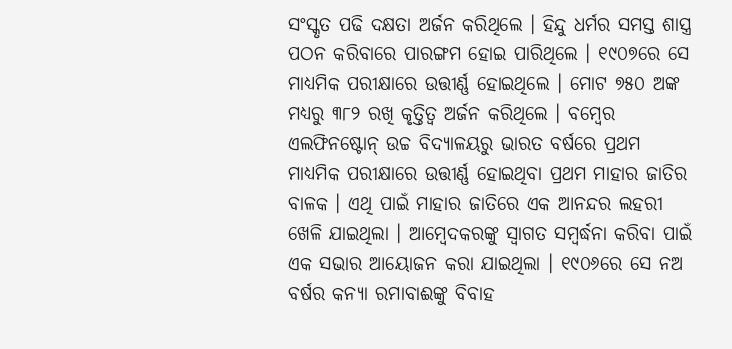ସଂସ୍କୃତ ପଢି ଦକ୍ଷତା ଅର୍ଜନ କରିଥିଲେ । ହିନ୍ଦୁ ଧର୍ମର ସମସ୍ତ ଶାସ୍ତ୍ର ପଠନ କରିବାରେ ପାରଙ୍ଗମ ହୋଇ ପାରିଥିଲେ । ୧୯୦୭ରେ ସେ ମାଧ୍ଯମିକ ପରୀକ୍ଷାରେ ଉତ୍ତୀର୍ଣ୍ଣ ହୋଇଥିଲେ । ମୋଟ ୭୫୦ ଅଙ୍କ ମଧ୍ଯରୁ ୩୮୨ ରଖି କୃତ୍ତିତ୍ବ ଅର୍ଜନ କରିଥିଲେ । ବମ୍ବେର ଏଲଫିନଷ୍ଟୋନ୍ ଉଚ୍ଚ ବିଦ୍ଯାଳୟରୁ ଭାରତ ବର୍ଷରେ ପ୍ରଥମ ମାଧ୍ଯମିକ ପରୀକ୍ଷାରେ ଉତ୍ତୀର୍ଣ୍ଣ ହୋଇଥିବା ପ୍ରଥମ ମାହାର ଜାତିର ବାଳକ । ଏଥି ପାଇଁ ମାହାର ଜାତିରେ ଏକ ଆନନ୍ଦର ଲହରୀ ଖେଳି ଯାଇଥିଲା । ଆମ୍ବେଦକରଙ୍କୁ ସ୍ବାଗତ ସମ୍ବର୍ଦ୍ଧନା କରିବା ପାଇଁ ଏକ ସଭାର ଆୟୋଜନ କରା ଯାଇଥିଲା । ୧୯୦୬ରେ ସେ ନଅ ବର୍ଷର କନ୍ଯା ରମାବାଈଙ୍କୁ ବିବାହ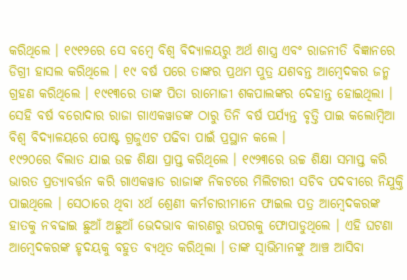କରିଥିଲେ । ୧୯୧୨ରେ ସେ ବମ୍ବେ ବିଶ୍ବ ବିଦ୍ଯାଳୟରୁ ଅର୍ଥ ଶାସ୍ତ୍ର ଏବଂ ରାଜନୀତି ବିଜ୍ଞାନରେ ଡିଗ୍ରୀ ହାସଲ କରିଥିଲେ । ୧୯ ବର୍ଷ ପରେ ତାଙ୍କର ପ୍ରଥମ ପୁତ୍ର ଯଶବନ୍ତ ଆମ୍ବେଦକର ଜନ୍ମ ଗ୍ରହଣ କରିଥିଲେ । ୧୯୧୩ରେ ତାଙ୍କ ପିତା ରାମୋଜୀ ଶକପାଲଙ୍କର ଦେହାନ୍ତ ହୋଇଥିଲା । ସେହି ବର୍ଷ ବରୋଦାର ରାଜା ଗାଏକୱାଡଙ୍କ ଠାରୁ ତିନି ବର୍ଷ ପର୍ଯ୍ଯନ୍ତ ବୃତ୍ତି ପାଇ କଲୋମ୍ବିଆ ବିଶ୍ବ ବିଦ୍ଯାଳୟରେ ପୋଷ୍ଟ ଗ୍ରଜୁଏଟ ପଢିବା ପାଇଁ ପ୍ରସ୍ଥାନ କଲେ ।
୧୯୨୦ରେ ବିଲାତ ଯାଇ ଉଚ୍ଚ ଶିକ୍ଷା ପ୍ରାପ୍ତ କରିଥିଲେ । ୧୯୨୩ରେ ଉଚ୍ଚ ଶିକ୍ଷା ସମାପ୍ତ କରି ଭାରତ ପ୍ରତ୍ଯାବର୍ତ୍ତନ କରି ଗାଏକୱାଡ ରାଜାଙ୍କ ନିକଟରେ ମିଲିଟାରୀ ସଚିବ ପଦବୀରେ ନିଯୁକ୍ତି ପାଇଥିଲେ । ସେଠାରେ ଥିବା ୪ର୍ଥ ଶ୍ରେଣୀ କର୍ମଚାରୀମାନେ ଫାଇଲ ପତ୍ର ଆମ୍ବେଦକରଙ୍କ ହାତକୁ ନବଢାଇ ଛୁଆଁ ଅଛୁଆଁ ଭେଦଭାବ କାରଣରୁ ଉପରକୁ ଫୋପାଡୁଥିଲେ । ଏହି ଘଟଣା ଆମ୍ବେଦକରଙ୍କ ହୃଦୟକୁ ବହୁତ ବ୍ଯଥିତ କରିଥିଲା । ତାଙ୍କ ସ୍ବାଭିମାନଙ୍କୁ ଆଞ୍ଚ ଆସିବା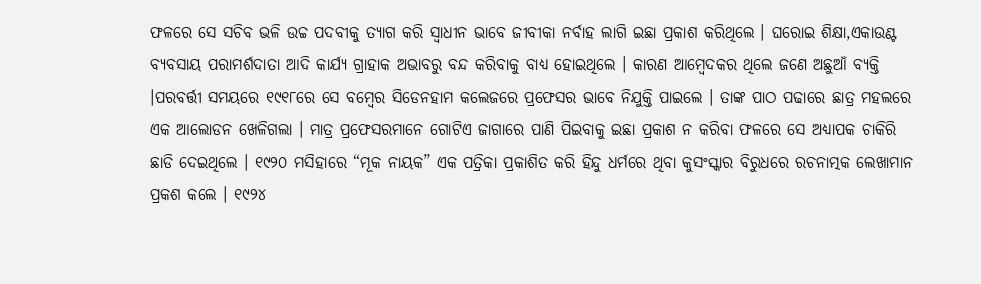ଫଳରେ ସେ ସଚିବ ଭଳି ଉଚ୍ଚ ପଦବୀକୁ ତ୍ଯାଗ କରି ସ୍ବାଧୀନ ଭାବେ ଜୀବୀକା ନର୍ବାହ ଲାଗି ଇଛା ପ୍ରକାଶ କରିଥିଲେ । ଘରୋଇ ଶିକ୍ଷା,ଏକାଉଣ୍ଟ ବ୍ଯବସାୟ ପରାମର୍ଶଦାତା ଆଦି କାର୍ଯ୍ଯ ଗ୍ରାହାକ ଅଭାବରୁ ବନ୍ଦ କରିବାକୁ ବାଧ୍ୟ ହୋଇଥିଲେ । କାରଣ ଆମ୍ବେଦକର ଥିଲେ ଜଣେ ଅଛୁଆଁ ବ୍ଯକ୍ତି ।ପରବର୍ତ୍ତୀ ସମୟରେ ୧୯୧୮ରେ ସେ ବମ୍ବେର ସିଡେନହାମ କଲେଜରେ ପ୍ରଫେସର ଭାବେ ନିଯୁକ୍ତି ପାଇଲେ । ତାଙ୍କ ପାଠ ପଢାରେ ଛାତ୍ର ମହଲରେ ଏକ ଆଲୋଡନ ଖେଳିଗଲା । ମାତ୍ର ପ୍ରଫେସରମାନେ ଗୋଟିଏ ଜାଗାରେ ପାଣି ପିଇବାକୁ ଇଛା ପ୍ରକାଶ ନ କରିବା ଫଳରେ ସେ ଅଧ୍ଯାପକ ଚାକିରି ଛାଡି ଦେଇଥିଲେ । ୧୯୨୦ ମସିହାରେ “ମୂକ ନାୟକ” ଏକ ପତ୍ରିକା ପ୍ରକାଶିତ କରି ହିନ୍ଦୁ ଧର୍ମରେ ଥିବା କୁସଂସ୍କାର ବିରୁଧରେ ରଚନାତ୍ମକ ଲେଖାମାନ ପ୍ରକଶ କଲେ । ୧୯୨୪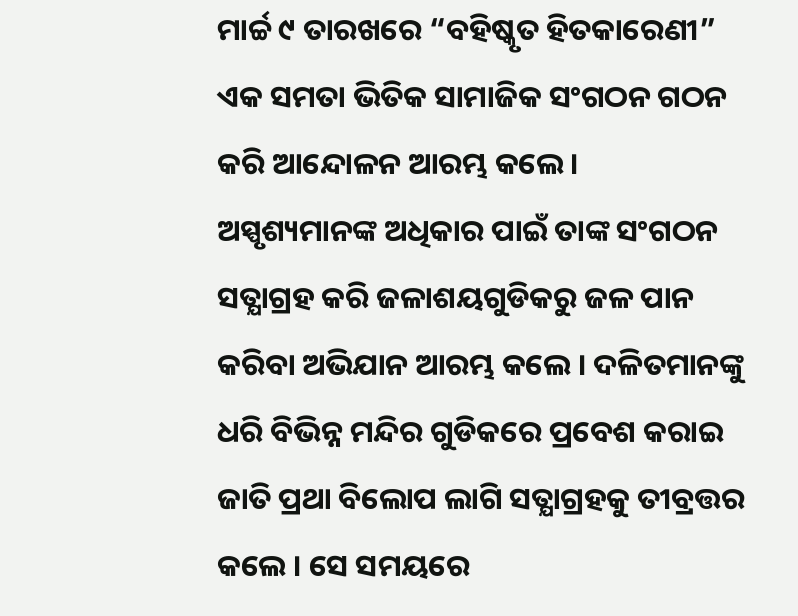ମାର୍ଚ୍ଚ ୯ ତାରଖରେ “ବହିଷ୍କୃତ ହିତକାରେଣୀ” ଏକ ସମତା ଭିତିକ ସାମାଜିକ ସଂଗଠନ ଗଠନ କରି ଆନ୍ଦୋଳନ ଆରମ୍ଭ କଲେ । ଅସ୍ପୃଶ୍ୟମାନଙ୍କ ଅଧିକାର ପାଇଁ ତାଙ୍କ ସଂଗଠନ ସତ୍ଯାଗ୍ରହ କରି ଜଳାଶୟଗୁଡିକରୁ ଜଳ ପାନ କରିବା ଅଭିଯାନ ଆରମ୍ଭ କଲେ । ଦଳିତମାନଙ୍କୁ ଧରି ବିଭିନ୍ନ ମନ୍ଦିର ଗୁଡିକରେ ପ୍ରବେଶ କରାଇ ଜାତି ପ୍ରଥା ବିଲୋପ ଲାଗି ସତ୍ଯାଗ୍ରହକୁ ତୀବ୍ରତ୍ତର କଲେ । ସେ ସମୟରେ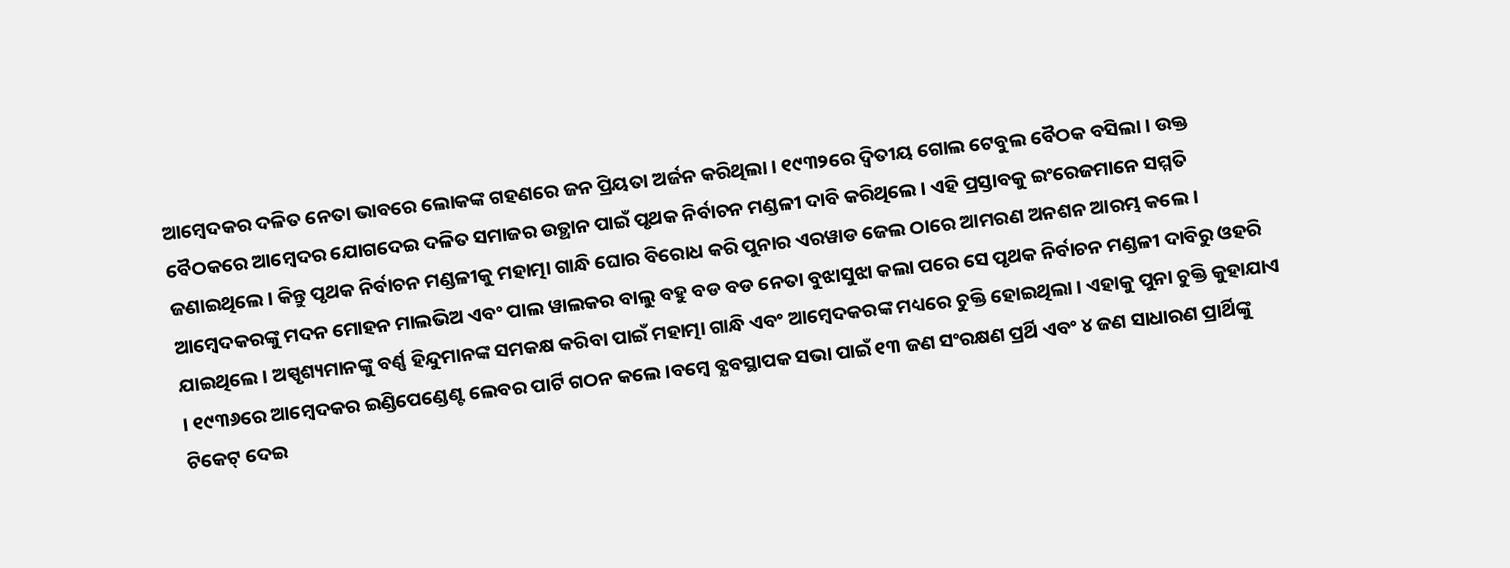ଆମ୍ବେଦକର ଦଳିତ ନେତା ଭାବରେ ଲୋକଙ୍କ ଗହଣରେ ଜନ ପ୍ରିୟତା ଅର୍ଜନ କରିଥିଲା । ୧୯୩୨ରେ ଦ୍ବିତୀୟ ଗୋଲ ଟେବୁଲ ବୈଠକ ବସିଲା । ଉକ୍ତ ବୈଠକରେ ଆମ୍ବେଦର ଯୋଗଦେଇ ଦଳିତ ସମାଜର ଉତ୍ଥାନ ପାଇଁ ପୃଥକ ନିର୍ବାଚନ ମଣ୍ଡଳୀ ଦାବି କରିଥିଲେ । ଏହି ପ୍ରସ୍ତାବକୁ ଇଂରେଜମାନେ ସମ୍ମତି ଜଣାଇଥିଲେ । କିନ୍ତୁ ପୃଥକ ନିର୍ବାଚନ ମଣ୍ଡଳୀକୁ ମହାତ୍ମା ଗାନ୍ଧି ଘୋର ବିରୋଧ କରି ପୁନାର ଏରୱାଡ ଜେଲ ଠାରେ ଆମରଣ ଅନଶନ ଆରମ୍ଭ କଲେ । ଆମ୍ବେଦକରଙ୍କୁ ମଦନ ମୋହନ ମାଲଭିଅ ଏବଂ ପାଲ ୱାଲକର ବାଲୁ ବହୁ ବଡ ବଡ ନେତା ବୁଝାସୁଝା କଲା ପରେ ସେ ପୃଥକ ନିର୍ବାଚନ ମଣ୍ଡଳୀ ଦାବିରୁ ଓହରି ଯାଇଥିଲେ । ଅସ୍ପୃଶ୍ୟମାନଙ୍କୁ ବର୍ଣ୍ଣ ହିନ୍ଦୁମାନଙ୍କ ସମକକ୍ଷ କରିବା ପାଇଁ ମହାତ୍ମା ଗାନ୍ଧି ଏବଂ ଆମ୍ବେଦକରଙ୍କ ମଧ୍ୟରେ ଚୁକ୍ତି ହୋଇଥିଲା । ଏହାକୁ ପୁନା ଚୁକ୍ତି କୁହାଯାଏ । ୧୯୩୬ରେ ଆମ୍ବେଦକର ଇଣ୍ଡିପେଣ୍ଡେଣ୍ଟ ଲେବର ପାର୍ଟି ଗଠନ କଲେ ।ବମ୍ବେ ବ୍ଯବସ୍ଥାପକ ସଭା ପାଇଁ ୧୩ ଜଣ ସଂରକ୍ଷଣ ପ୍ରର୍ଥି ଏବଂ ୪ ଜଣ ସାଧାରଣ ପ୍ରାର୍ଥିଙ୍କୁ ଟିକେଟ୍ ଦେଇ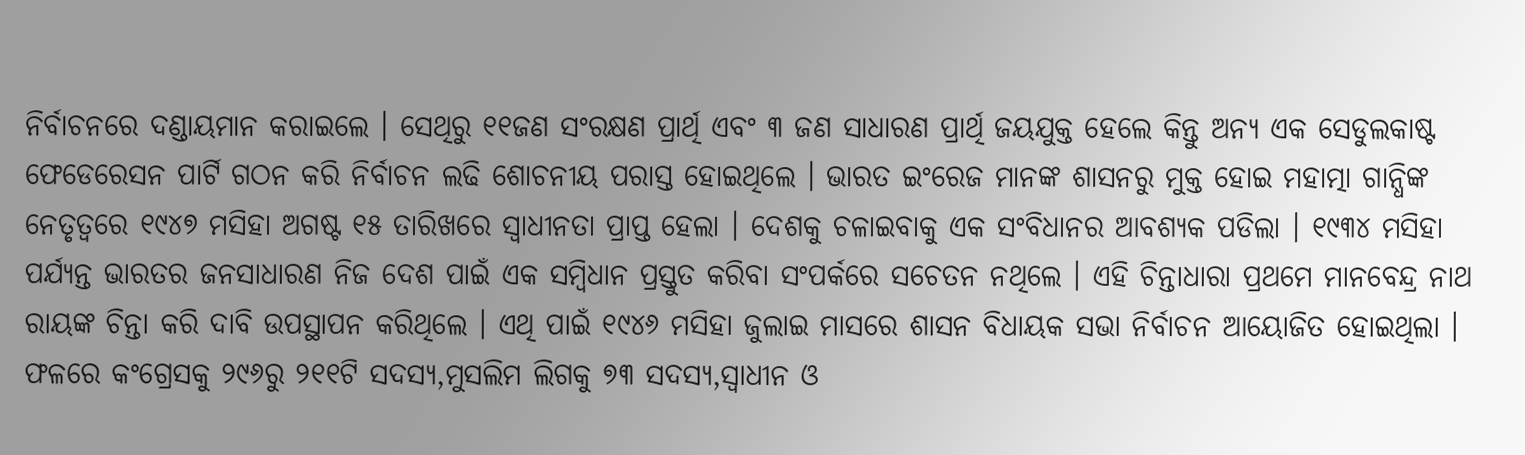ନିର୍ବାଚନରେ ଦଣ୍ଡାୟମାନ କରାଇଲେ । ସେଥିରୁ ୧୧ଜଣ ସଂରକ୍ଷଣ ପ୍ରାର୍ଥି ଏବଂ ୩ ଜଣ ସାଧାରଣ ପ୍ରାର୍ଥି ଜୟଯୁକ୍ତ ହେଲେ କିନ୍ତୁ ଅନ୍ଯ ଏକ ସେଡୁଲକାଷ୍ଟ ଫେଡେରେସନ ପାର୍ଟି ଗଠନ କରି ନିର୍ବାଚନ ଲଢି ଶୋଚନୀୟ ପରାସ୍ତ ହୋଇଥିଲେ । ଭାରତ ଇଂରେଜ ମାନଙ୍କ ଶାସନରୁ ମୁକ୍ତ ହୋଇ ମହାତ୍ମା ଗାନ୍ଧିଙ୍କ ନେତୃତ୍ବରେ ୧୯୪୭ ମସିହା ଅଗଷ୍ଟ ୧୫ ତାରିଖରେ ସ୍ବାଧୀନତା ପ୍ରାପ୍ତ ହେଲା । ଦେଶକୁ ଚଳାଇବାକୁ ଏକ ସଂବିଧାନର ଆବଶ୍ଯକ ପଡିଲା । ୧୯୩୪ ମସିହା ପର୍ଯ୍ଯନ୍ତ ଭାରତର ଜନସାଧାରଣ ନିଜ ଦେଶ ପାଇଁ ଏକ ସମ୍ବିଧାନ ପ୍ରସ୍ତୁତ କରିବା ସଂପର୍କରେ ସଚେତନ ନଥିଲେ । ଏହି ଚିନ୍ତାଧାରା ପ୍ରଥମେ ମାନବେନ୍ଦ୍ର ନାଥ ରାୟଙ୍କ ଚିନ୍ତା କରି ଦାବି ଉପସ୍ଥାପନ କରିଥିଲେ । ଏଥି ପାଇଁ ୧୯୪୬ ମସିହା ଜୁଲାଇ ମାସରେ ଶାସନ ବିଧାୟକ ସଭା ନିର୍ବାଚନ ଆୟୋଜିତ ହୋଇଥିଲା । ଫଳରେ କଂଗ୍ରେସକୁ ୨୯୬ରୁ ୨୧୧ଟି ସଦସ୍ଯ,ମୁସଲିମ ଲିଗକୁ ୭୩ ସଦସ୍ଯ,ସ୍ବାଧୀନ ଓ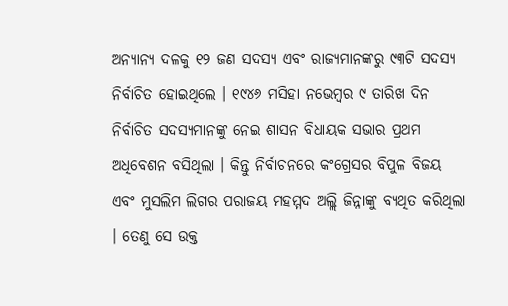ଅନ୍ଯାନ୍ଯ ଦଳକୁ ୧୨ ଜଣ ସଦସ୍ଯ ଏବଂ ରାଜ୍ଯମାନଙ୍କରୁ ୯୩ଟି ସଦସ୍ଯ ନିର୍ବାଚିତ ହୋଇଥିଲେ । ୧୯୪୬ ମସିହା ନଭେମ୍ବର ୯ ତାରିଖ ଦିନ ନିର୍ବାଚିତ ସଦସ୍ଯମାନଙ୍କୁ ନେଇ ଶାସନ ବିଧାୟକ ସଭାର ପ୍ରଥମ ଅଧିବେଶନ ବସିଥିଲା । କିନ୍ତୁ ନିର୍ବାଚନରେ କଂଗ୍ରେସର ବିପୁଳ ବିଜୟ ଏବଂ ମୁସଲିମ ଲିଗର ପରାଜୟ ମହମ୍ମଦ ଅଲ୍ଲି ଜିନ୍ନାଙ୍କୁ ବ୍ଯଥିତ କରିଥିଲା । ତେଣୁ ସେ ଉକ୍ତ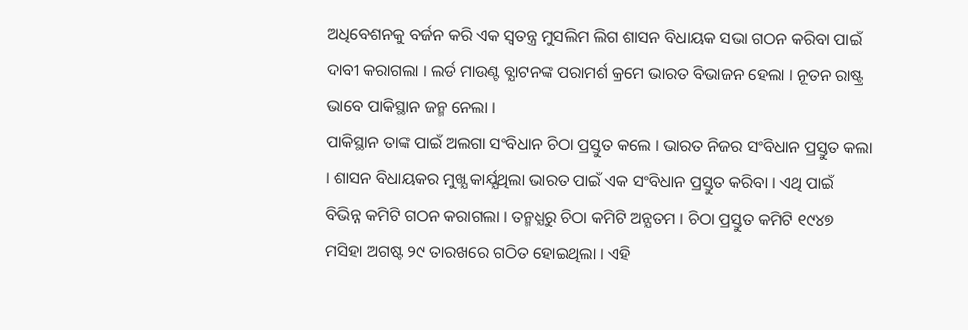ଅଧିବେଶନକୁ ବର୍ଜନ କରି ଏକ ସ୍ବତନ୍ତ୍ର ମୁସଲିମ ଲିଗ ଶାସନ ବିଧାୟକ ସଭା ଗଠନ କରିବା ପାଇଁ ଦାବୀ କରାଗଲା । ଲର୍ଡ ମାଉଣ୍ଟ ବ୍ଯାଟନଙ୍କ ପରାମର୍ଶ କ୍ରମେ ଭାରତ ବିଭାଜନ ହେଲା । ନୂତନ ରାଷ୍ଟ୍ର ଭାବେ ପାକିସ୍ଥାନ ଜନ୍ମ ନେଲା ।
ପାକିସ୍ଥାନ ତାଙ୍କ ପାଇଁ ଅଲଗା ସଂବିଧାନ ଚିଠା ପ୍ରସ୍ତୁତ କଲେ । ଭାରତ ନିଜର ସଂବିଧାନ ପ୍ରସ୍ତୁତ କଲା । ଶାସନ ବିଧାୟକର ମୁଖ୍ଯ କାର୍ଯ୍ଯଥିଲା ଭାରତ ପାଇଁ ଏକ ସଂବିଧାନ ପ୍ରସ୍ତୁତ କରିବା । ଏଥି ପାଇଁ ବିଭିନ୍ନ କମିଟି ଗଠନ କରାଗଲା । ତନ୍ମଧ୍ଯରୁ ଚିଠା କମିଟି ଅନ୍ଯତମ । ଚିଠା ପ୍ରସ୍ତୁତ କମିଟି ୧୯୪୭ ମସିହା ଅଗଷ୍ଟ ୨୯ ତାରଖରେ ଗଠିତ ହୋଇଥିଲା । ଏହି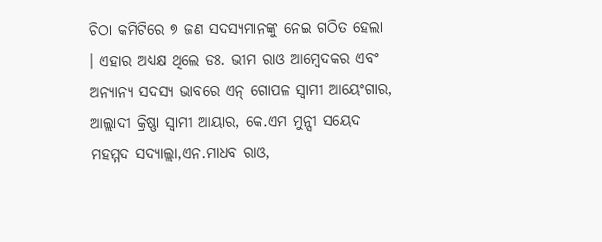ଚିଠା କମିଟିରେ ୭ ଜଣ ସଦସ୍ଯମାନଙ୍କୁ ନେଇ ଗଠିତ ହେଲା । ଏହାର ଅଧ୍ଯକ୍ଷ ଥିଲେ ଡଃ. ଭୀମ ରାଓ ଆମ୍ବେଦକର ଏବଂ ଅନ୍ଯାନ୍ଯ ସଦସ୍ଯ ଭାବରେ ଏନ୍ ଗୋପଳ ସ୍ବାମୀ ଆୟେଂଗାର, ଆଲ୍ଲାଦୀ କ୍ରିଷ୍ଣା ସ୍ବାମୀ ଆୟାର, କେ.ଏମ ମୁନ୍ସୀ ସୟେଦ ମହମ୍ମଦ ସଦ୍ଯାଲ୍ଲା,ଏନ.ମାଧବ ରାଓ,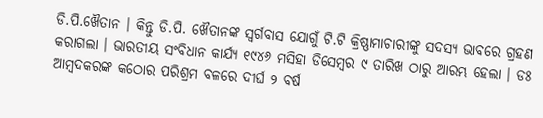ଡି.ପି.ଖୈତାନ । କିନ୍ତୁ ଡି.ପି. ଖୈତାନଙ୍କ ସ୍ବର୍ଗବାସ ଯୋଗୁଁ ଟି.ଟି କ୍ରିଷ୍ଣାମାଚାରୀଙ୍କୁ ସଦସ୍ଯ ଭାବରେ ଗ୍ରହଣ କରାଗଲା । ଭାରତୀୟ ସଂବିଧାନ କାର୍ଯ୍ଯ ୧୯୪୬ ମସିହା ଡିସେମ୍ବର ୯ ତାରିଖ ଠାରୁ ଆରମ୍ଭ ହେଲା । ଡଃ ଆମ୍ବଦକରଙ୍କ କଠୋର ପରିଶ୍ରମ ବଳରେ ଦୀର୍ଘ ୨ ବର୍ଷ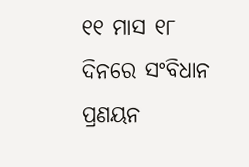୧୧ ମାସ ୧୮ ଦିନରେ ସଂବିଧାନ ପ୍ରଣୟନ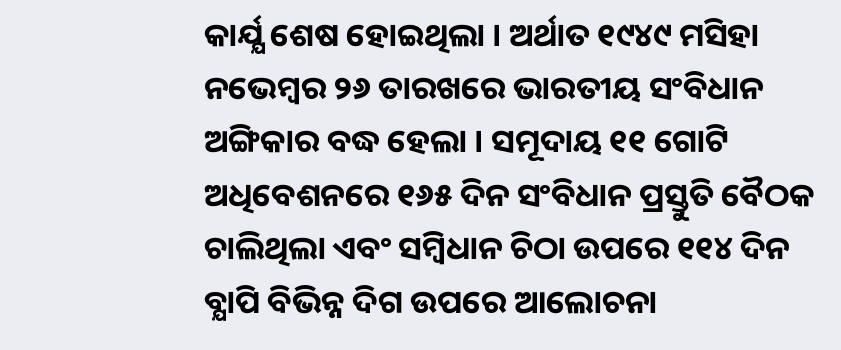କାର୍ଯ୍ଯ ଶେଷ ହୋଇଥିଲା । ଅର୍ଥାତ ୧୯୪୯ ମସିହା ନଭେମ୍ବର ୨୬ ତାରଖରେ ଭାରତୀୟ ସଂବିଧାନ ଅଙ୍ଗିକାର ବଦ୍ଧ ହେଲା । ସମୂଦାୟ ୧୧ ଗୋଟି ଅଧିବେଶନରେ ୧୬୫ ଦିନ ସଂବିଧାନ ପ୍ରସ୍ତୁତି ବୈଠକ ଚାଲିଥିଲା ଏବଂ ସମ୍ବିଧାନ ଚିଠା ଉପରେ ୧୧୪ ଦିନ ବ୍ଯାପି ବିଭିନ୍ନ ଦିଗ ଉପରେ ଆଲୋଚନା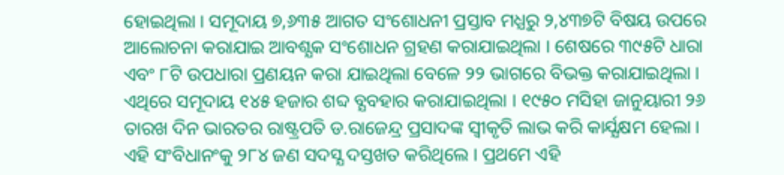ହୋଇଥିଲା । ସମୂଦାୟ ୭,୬୩୫ ଆଗତ ସଂଶୋଧନୀ ପ୍ରସ୍ତାବ ମଧ୍ଯରୁ ୨,୪୩୭ଟି ବିଷୟ ଉପରେ ଆଲୋଚନା କରାଯାଇ ଆବଶ୍ଯକ ସଂଶୋଧନ ଗ୍ରହଣ କରାଯାଇଥିଲା । ଶେଷରେ ୩୯୫ଟି ଧାରା ଏବଂ ୮ଟି ଉପଧାରା ପ୍ରଣୟନ କରା ଯାଇଥିଲା ବେଳେ ୨୨ ଭାଗରେ ବିଭକ୍ତ କରାଯାଇଥିଲା । ଏଥିରେ ସମୂଦାୟ ୧୪୫ ହଜାର ଶବ୍ଦ ବ୍ଯବହାର କରାଯାଇଥିଲା । ୧୯୫୦ ମସିହା ଜାନୁୟାରୀ ୨୬ ତାରଖ ଦିନ ଭାରତର ରାଷ୍ଟ୍ରପତି ଡ.ରାଜେନ୍ଦ୍ର ପ୍ରସାଦଙ୍କ ସ୍ବୀକୃତି ଲାଭ କରି କାର୍ଯ୍ଯକ୍ଷମ ହେଲା । ଏହି ସଂବିଧାନଂକୁ ୨୮୪ ଜଣ ସଦସ୍ଯ ଦସ୍ତଖତ କରିଥିଲେ । ପ୍ରଥମେ ଏହି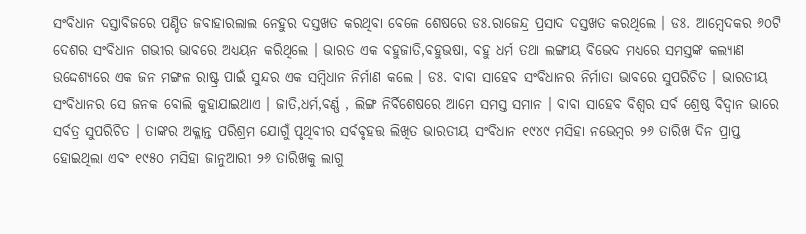ସଂବିଧାନ ଦସ୍ତାବିଜରେ ପଣ୍ଡିତ ଜବାହାରଲାଲ ନେହୁର ଦସ୍ତଖତ କରଥିବା ବେଳେ ଶେଷରେ ଡଃ.ରାଜେନ୍ଦ୍ର ପ୍ରସାଦ ଦସ୍ତଖତ କରଥିଲେ । ଡଃ. ଆମ୍ବେଦକର ୬୦ଟି ଦେଶର ସଂବିଧାନ ଗଭୀର ଭାବରେ ଅଧ୍ଯୟନ କରିଥିଲେ । ଭାରତ ଏକ ବହୁଜାତି,ବହୁଭଷା, ବହୁ ଧର୍ମ ତଥା ଲଙ୍ଗୀୟ ବିଭେଦ ମଧ୍ଯରେ ସମସ୍ତଙ୍କ କଲ୍ଯାଣ ଉଦ୍ଦେଶ୍ଯରେ ଏକ ଜନ ମଙ୍ଗଳ ରାଷ୍ଟ୍ର ପାଇଁ ସୁନ୍ଦର ଏକ ସମ୍ବିଧାନ ନିର୍ମାଣ କଲେ । ଡଃ. ବାବା ସାହେବ ସଂବିଧାନର ନିର୍ମାତା ଭାବରେ ସୁପରିଚିତ । ଭାରତୀୟ ସଂବିଧାନର ସେ ଜନକ ବୋଲି କୁହାଯାଇଥାଏ । ଜାତି,ଧର୍ମ,ବର୍ଣ୍ଣ , ଲିଙ୍ଗ ନିର୍ବିଶେଷରେ ଆମେ ସମସ୍ତ ସମାନ । ବାବା ସାହେବ ବିଶ୍ବର ସର୍ବ ଶ୍ରେଷ୍ଠ ବିଦ୍ବାନ ଭାରେ ସର୍ବତ୍ର ସୁପରିଚିତ । ତାଙ୍କର ଅକ୍ଳାନ୍ତ ପରିଶ୍ରମ ଯୋଗୁଁ ପୃଥିବୀର ସର୍ବବୃହତ୍ତ ଲିଖିତ ଭାରତୀୟ ସଂବିଧାନ ୧୯୪୯ ମସିହା ନଭେମ୍ବର ୨୬ ତାରିଖ ଦିନ ପ୍ରାପ୍ତ ହୋଇଥିଲା ଏବଂ ୧୯୫୦ ମସିହା ଜାନୁଆରୀ ୨୬ ତାରିଖକୁ ଲାଗୁ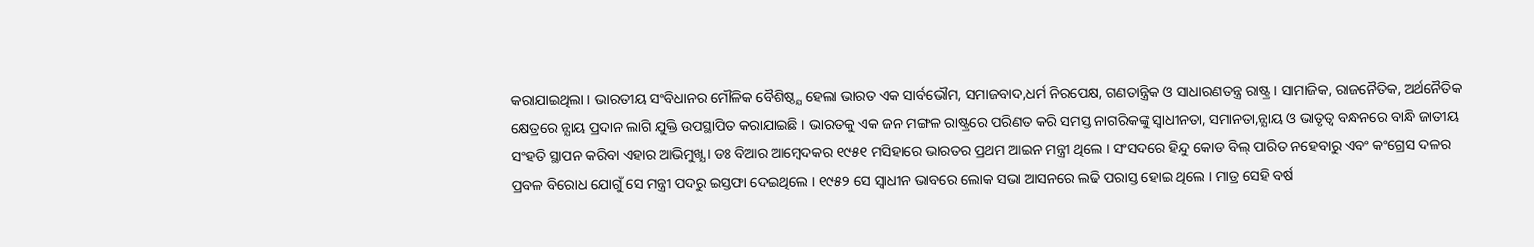କରାଯାଇଥିଲା । ଭାରତୀୟ ସଂବିଧାନର ମୌଳିକ ବୈଶିଷ୍ଠ୍ଯ ହେଲା ଭାରତ ଏକ ସାର୍ବଭୌମ, ସମାଜବାଦ,ଧର୍ମ ନିରପେକ୍ଷ, ଗଣତାନ୍ତ୍ରିକ ଓ ସାଧାରଣତନ୍ତ୍ର ରାଷ୍ଟ୍ର । ସାମାଜିକ, ରାଜନୈତିକ, ଅର୍ଥନୈତିକ କ୍ଷେତ୍ରରେ ନ୍ଯାୟ ପ୍ରଦାନ ଲାଗି ଯୁକ୍ତି ଉପସ୍ଥାପିତ କରାଯାଇଛି । ଭାରତକୁ ଏକ ଜନ ମଙ୍ଗଳ ରାଷ୍ଟ୍ରରେ ପରିଣତ କରି ସମସ୍ତ ନାଗରିକଙ୍କୁ ସ୍ବାଧୀନତା, ସମାନତା,ନ୍ଯାୟ ଓ ଭାତୃତ୍ବ ବନ୍ଧନରେ ବାନ୍ଧି ଜାତୀୟ ସଂହତି ସ୍ଥାପନ କରିବା ଏହାର ଆଭିମୁଖ୍ଯ । ଡଃ ବିଆର ଆମ୍ବେଦକର ୧୯୫୧ ମସିହାରେ ଭାରତର ପ୍ରଥମ ଆଇନ ମନ୍ତ୍ରୀ ଥିଲେ । ସଂସଦରେ ହିନ୍ଦୁ କୋଡ ବିଲ୍ ପାରିତ ନହେବାରୁ ଏବଂ କଂଗ୍ରେସ ଦଳର ପ୍ରବଳ ବିରୋଧ ଯୋଗୁଁ ସେ ମନ୍ତ୍ରୀ ପଦରୁ ଇସ୍ତଫା ଦେଇଥିଲେ । ୧୯୫୨ ସେ ସ୍ବାଧୀନ ଭାବରେ ଲୋକ ସଭା ଆସନରେ ଲଢି ପରାସ୍ତ ହୋଇ ଥିଲେ । ମାତ୍ର ସେହି ବର୍ଷ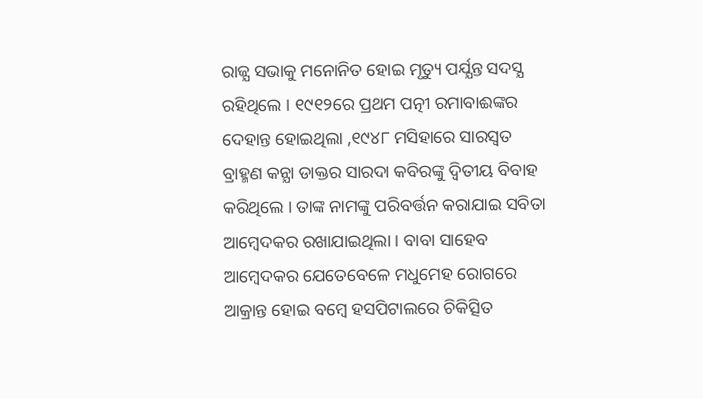ରାଜ୍ଯ ସଭାକୁ ମନୋନିତ ହୋଇ ମୃତ୍ୟୁ ପର୍ଯ୍ଯନ୍ତ ସଦସ୍ଯ ରହିଥିଲେ । ୧୯୧୨ରେ ପ୍ରଥମ ପତ୍ନୀ ରମାବାଈଙ୍କର ଦେହାନ୍ତ ହୋଇଥିଲା ,୧୯୪୮ ମସିହାରେ ସାରସ୍ବତ ବ୍ରାହ୍ମଣ କନ୍ଯା ଡାକ୍ତର ସାରଦା କବିରଙ୍କୁ ଦ୍ବିତୀୟ ବିବାହ କରିଥିଲେ । ତାଙ୍କ ନାମଙ୍କୁ ପରିବର୍ତ୍ତନ କରାଯାଇ ସବିତା ଆମ୍ବେଦକର ରଖାଯାଇଥିଲା । ବାବା ସାହେବ ଆମ୍ବେଦକର ଯେତେବେଳେ ମଧୁମେହ ରୋଗରେ ଆକ୍ରାନ୍ତ ହୋଇ ବମ୍ବେ ହସପିଟାଲରେ ଚିକିତ୍ସିତ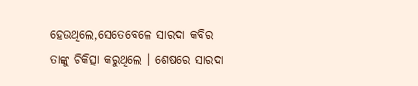ହେଉଥିଲେ,ସେତେବେଳେ ସାରଦା କବିର ତାଙ୍କୁ ଚିକିତ୍ସା କରୁଥିଲେ । ଶେଷରେ ସାରଦା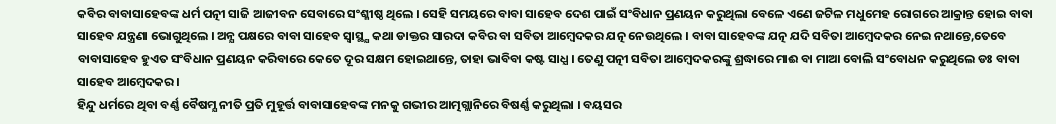କବିର ବାବାସାହେବଙ୍କ ଧର୍ମ ପତ୍ନୀ ସାଜି ଆଜୀବନ ସେବାରେ ସଂଶ୍ଳୀଷ୍ଠ ଥିଲେ । ସେହି ସମୟରେ ବାବା ସାହେବ ଦେଶ ପାଇଁ ସଂବିଧାନ ପ୍ରଣୟନ କରୁଥିଲା ବେଳେ ଏଣେ ଜଟିଳ ମଧୁମେହ ରୋଗରେ ଆକ୍ରାନ୍ତ ହୋଇ ବାବା ସାହେବ ଯନ୍ତ୍ରଣା ଭୋଗୁଥିଲେ । ଅନ୍ଯ ପକ୍ଷରେ ବାବା ସାହେବ ସ୍ବାସ୍ଥ୍ଯ କଥା ଡାକ୍ତର ସାରଦା କବିର ବା ସବିତା ଆମ୍ବେଦକର ଯତ୍ନ ନେଉଥିଲେ । ବାବା ସାହେବଙ୍କ ଯତ୍ନ ଯଦି ସବିତା ଆମ୍ବେଦକର ନେଇ ନଥାନ୍ତେ,ତେବେ ବାବାସାହେବ ହୁଏତ ସଂବିଧାନ ପ୍ରଣୟନ କରିବାରେ କେତେ ଦୂର ସକ୍ଷମ ହୋଇଥାନ୍ତେ, ତାହା ଭାବିବା କଷ୍ଟ ସାଧ୍ଯ । ତେଣୁ ପତ୍ନୀ ସବିତା ଆମ୍ବେଦକରଙ୍କୁ ଶ୍ରଦ୍ଧାରେ ମାଈ ବା ମାଆ ବୋଲି ସଂବୋଧନ କରୁଥିଲେ ଡଃ ବାବା ସାହେବ ଆମ୍ବେଦକର ।
ହିନ୍ଦୁ ଧର୍ମରେ ଥିବା ବର୍ଣ୍ଣ ବୈଷମ୍ଯ ନୀତି ପ୍ରତି ମୁହୂର୍ତ୍ତ ବାବାସାହେବଙ୍କ ମନକୁ ଗଭୀର ଆତ୍ମଗ୍ଲାନିରେ ବିଷର୍ଣ୍ଣ କରୁଥିଲା । ବୟସର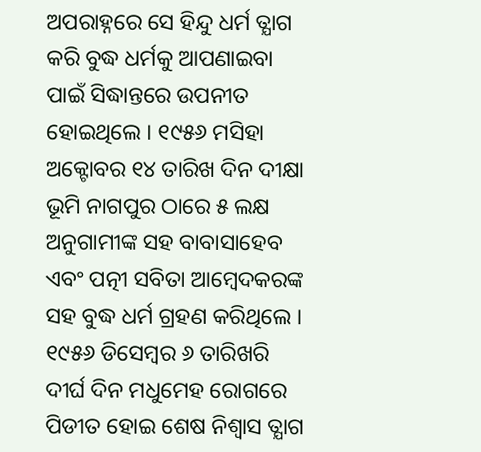ଅପରାହ୍ନରେ ସେ ହିନ୍ଦୁ ଧର୍ମ ତ୍ଯାଗ କରି ବୁଦ୍ଧ ଧର୍ମକୁ ଆପଣାଇବା ପାଇଁ ସିଦ୍ଧାନ୍ତରେ ଉପନୀତ ହୋଇଥିଲେ । ୧୯୫୬ ମସିହା ଅକ୍ଟୋବର ୧୪ ତାରିଖ ଦିନ ଦୀକ୍ଷା ଭୂମି ନାଗପୁର ଠାରେ ୫ ଲକ୍ଷ ଅନୁଗାମୀଙ୍କ ସହ ବାବାସାହେବ ଏବଂ ପତ୍ନୀ ସବିତା ଆମ୍ବେଦକରଙ୍କ ସହ ବୁଦ୍ଧ ଧର୍ମ ଗ୍ରହଣ କରିଥିଲେ । ୧୯୫୬ ଡିସେମ୍ବର ୬ ତାରିଖରି ଦୀର୍ଘ ଦିନ ମଧୁମେହ ରୋଗରେ ପିଡୀତ ହୋଇ ଶେଷ ନିଶ୍ବାସ ତ୍ଯାଗ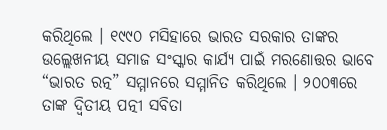କରିଥିଲେ । ୧୯୯୦ ମସିହାରେ ଭାରତ ସରକାର ତାଙ୍କର ଉଲ୍ଲେଖନୀୟ ସମାଜ ସଂସ୍କାର କାର୍ଯ୍ଯ ପାଇଁ ମରଣୋତ୍ତର ଭାବେ “ଭାରତ ରତ୍ନ” ସମ୍ମାନରେ ସମ୍ମାନିତ କରିଥିଲେ । ୨୦୦୩ରେ ତାଙ୍କ ଦ୍ବିତୀୟ ପତ୍ନୀ ସବିତା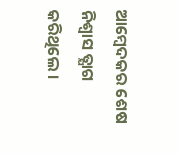ଆମ୍ବେଦକର ଶେଷ ନିଶ୍ବାସ ତ୍ଯାଗ କରିଥିଲେ ।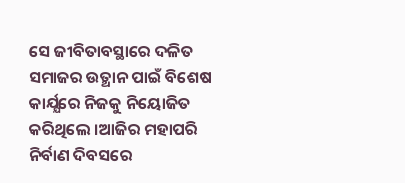ସେ ଜୀବିତାବସ୍ଥାରେ ଦଳିତ ସମାଜର ଉତ୍ଥାନ ପାଇଁ ବିଶେଷ କାର୍ଯ୍ଯରେ ନିଜକୁ ନିୟୋଜିତ କରିଥିଲେ ।ଆଜିର ମହାପରି ନିର୍ବାଣ ଦିବସରେ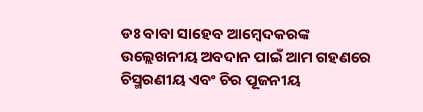ଡଃ ବାବା ସାହେବ ଆମ୍ବେଦକରଙ୍କ ଉଲ୍ଲେଖନୀୟ ଅବଦାନ ପାଇଁ ଆମ ଗହଣରେ ଚିସ୍ମରଣୀୟ ଏବଂ ଚିର ପୂଜନୀୟ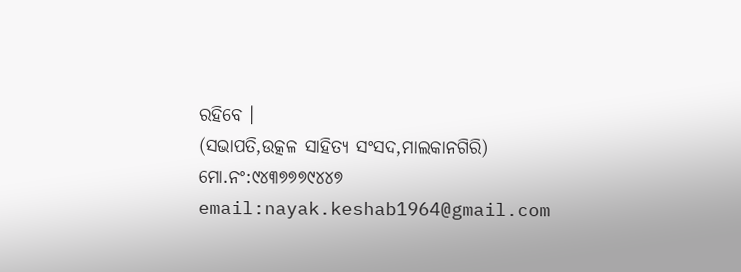ରହିବେ ।
(ସଭାପତି,ଉତ୍କଳ ସାହିତ୍ଯ ସଂସଦ,ମାଲକାନଗିରି)
ମୋ.ନଂ:୯୪୩୭୭୭୯୪୪୭
email:nayak.keshab1964@gmail.com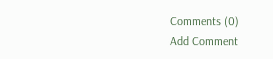Comments (0)
Add Comment